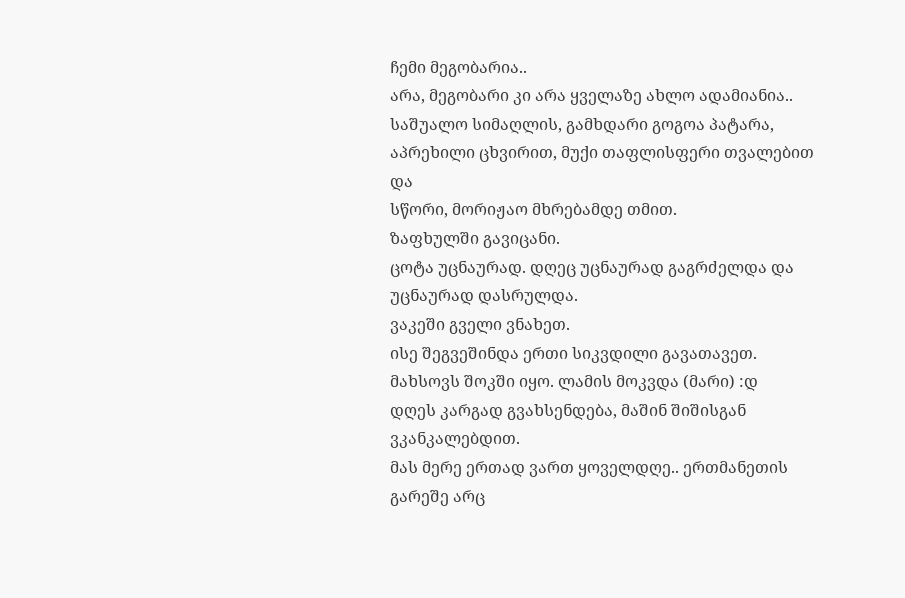ჩემი მეგობარია..
არა, მეგობარი კი არა ყველაზე ახლო ადამიანია..
საშუალო სიმაღლის, გამხდარი გოგოა პატარა, აპრეხილი ცხვირით, მუქი თაფლისფერი თვალებით და
სწორი, მორიჟაო მხრებამდე თმით.
ზაფხულში გავიცანი.
ცოტა უცნაურად. დღეც უცნაურად გაგრძელდა და უცნაურად დასრულდა.
ვაკეში გველი ვნახეთ.
ისე შეგვეშინდა ერთი სიკვდილი გავათავეთ.
მახსოვს შოკში იყო. ლამის მოკვდა (მარი) :დ
დღეს კარგად გვახსენდება, მაშინ შიშისგან ვკანკალებდით.
მას მერე ერთად ვართ ყოველდღე.. ერთმანეთის გარეშე არც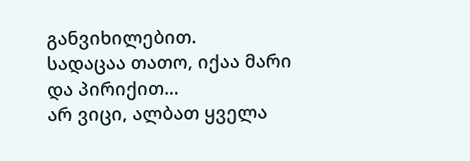განვიხილებით.
სადაცაა თათო, იქაა მარი და პირიქით…
არ ვიცი, ალბათ ყველა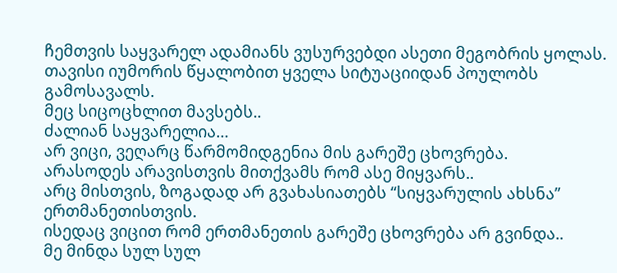ჩემთვის საყვარელ ადამიანს ვუსურვებდი ასეთი მეგობრის ყოლას.
თავისი იუმორის წყალობით ყველა სიტუაციიდან პოულობს გამოსავალს.
მეც სიცოცხლით მავსებს..
ძალიან საყვარელია…
არ ვიცი, ვეღარც წარმომიდგენია მის გარეშე ცხოვრება.
არასოდეს არავისთვის მითქვამს რომ ასე მიყვარს..
არც მისთვის, ზოგადად არ გვახასიათებს “სიყვარულის ახსნა” ერთმანეთისთვის.
ისედაც ვიცით რომ ერთმანეთის გარეშე ცხოვრება არ გვინდა..
მე მინდა სულ სულ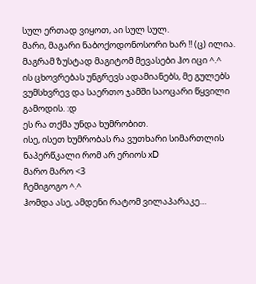სულ ერთად ვიყოთ, აი სულ სულ.
მარი, მაგარი ნაბოქოდონოსორი ხარ !! (ც) ილია.
მაგრამ ზუსტად მაგიტომ მევასები ჰო იცი ^.^
ის ცხოვრებას უნგრევს ადამიანებს, მე გულებს ვუმსხვრევ და საერთო ჯამში საოცარი წყვილი გამოდის. :დ
ეს რა თქმა უნდა ხუმრობით.
ისე, ისეთ ხუმრობას რა ვუთხარი სიმართლის ნაპერწკალი რომ არ ერიოს xD
მარო მარო <3
ჩემიგოგო ^.^
ჰომდა ასე, ამდენი რატომ ვილაპარაკე…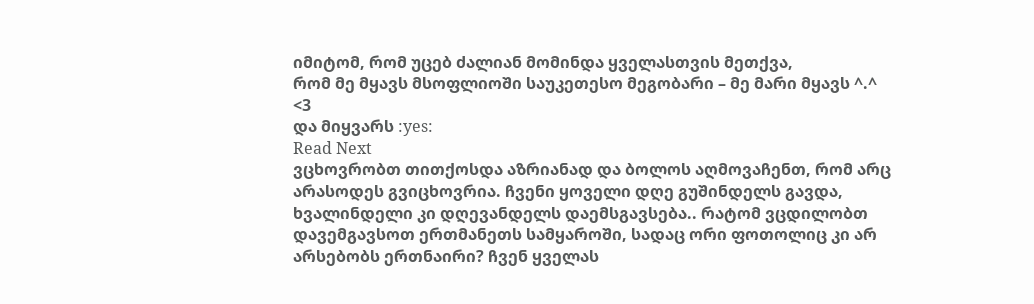იმიტომ, რომ უცებ ძალიან მომინდა ყველასთვის მეთქვა,
რომ მე მყავს მსოფლიოში საუკეთესო მეგობარი – მე მარი მყავს ^.^
<3
და მიყვარს :yes:
Read Next
ვცხოვრობთ თითქოსდა აზრიანად და ბოლოს აღმოვაჩენთ, რომ არც არასოდეს გვიცხოვრია. ჩვენი ყოველი დღე გუშინდელს გავდა, ხვალინდელი კი დღევანდელს დაემსგავსება.. რატომ ვცდილობთ დავემგავსოთ ერთმანეთს სამყაროში, სადაც ორი ფოთოლიც კი არ არსებობს ერთნაირი? ჩვენ ყველას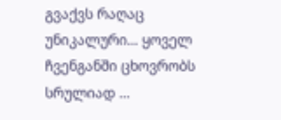გვაქვს რაღაც უნიკალური… ყოველ ჩვენგანში ცხოვრობს სრულიად …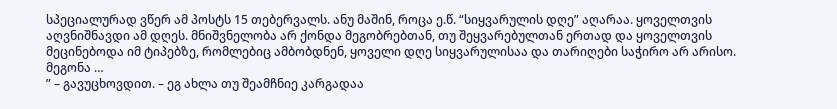სპეციალურად ვწერ ამ პოსტს 15 თებერვალს. ანუ მაშინ, როცა ე.წ. “სიყვარულის დღე” აღარაა. ყოველთვის აღვნიშნავდი ამ დღეს. მნიშვნელობა არ ქონდა მეგობრებთან, თუ შეყვარებულთან ერთად და ყოველთვის მეცინებოდა იმ ტიპებზე, რომლებიც ამბობდნენ, ყოველი დღე სიყვარულისაა და თარიღები საჭირო არ არისო. მეგონა …
” – გავუცხოვდით. – ეგ ახლა თუ შეამჩნიე კარგადაა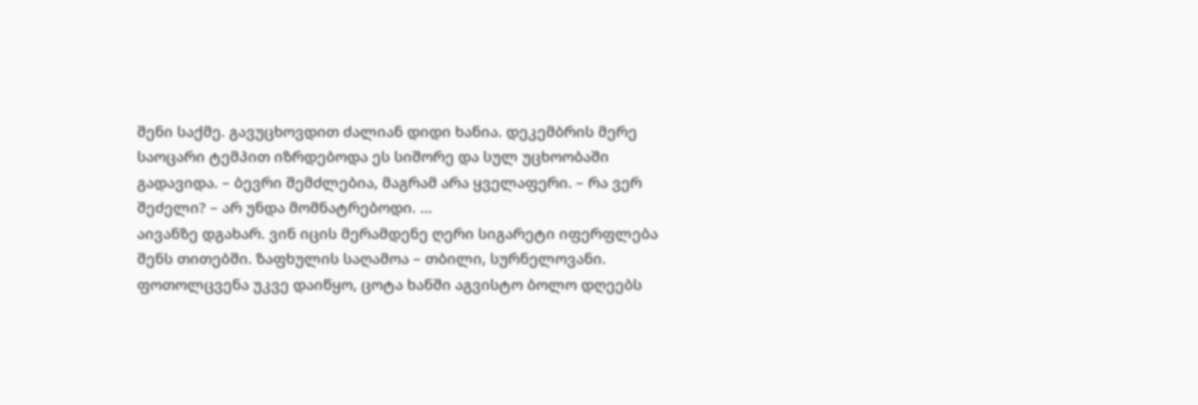შენი საქმე. გავუცხოვდით ძალიან დიდი ხანია. დეკემბრის მერე საოცარი ტემპით იზრდებოდა ეს სიშორე და სულ უცხოობაში გადავიდა. – ბევრი შემძლებია, მაგრამ არა ყველაფერი. – რა ვერ შეძელი? – არ უნდა მომნატრებოდი. …
აივანზე დგახარ. ვინ იცის მერამდენე ღერი სიგარეტი იფერფლება შენს თითებში. ზაფხულის საღამოა – თბილი, სურნელოვანი. ფოთოლცვენა უკვე დაიწყო, ცოტა ხანში აგვისტო ბოლო დღეებს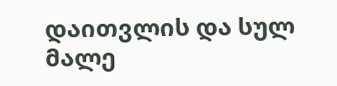დაითვლის და სულ მალე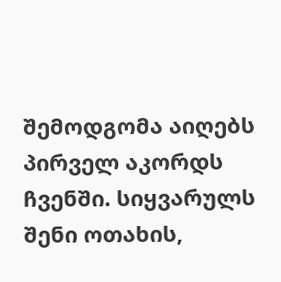შემოდგომა აიღებს პირველ აკორდს ჩვენში. სიყვარულს შენი ოთახის,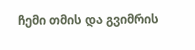ჩემი თმის და გვიმრის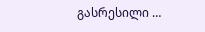გასრესილი …